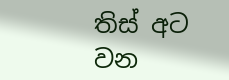තිස් අට වන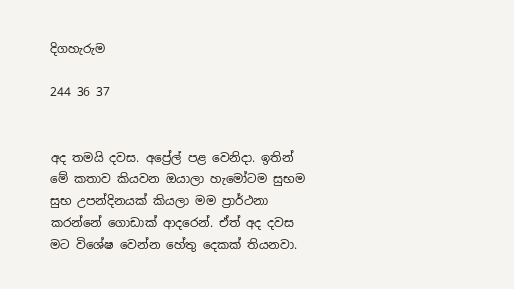දිගහැරුම

244 36 37


අද තමයි දවස. අප්‍රේල් පළ වෙනිදා. ඉතින් මේ කතාව කියවන ඔයාලා හැමෝටම සුභම සුභ උපන්දිනයක් කියලා මම ප්‍රාර්ථනා කරන්නේ ගොඩාක් ආදරෙන්. ඒත් අද දවස මට විශේෂ වෙන්න හේතු දෙකක් තියනවා.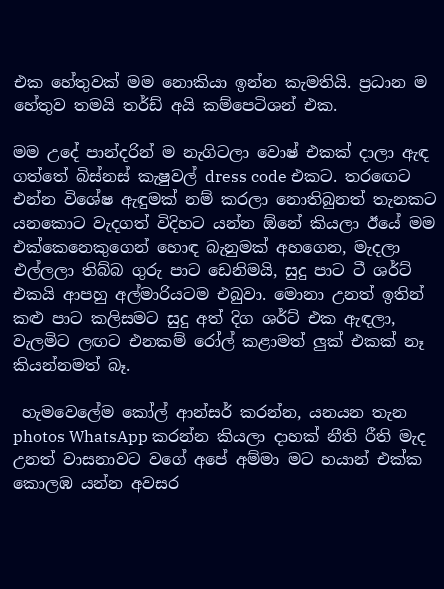එක හේතුවක් මම නොකියා ඉන්න කැමතියි. ප්‍රධාන ම හේතුව තමයි තර්ඩ් අයි කම්පෙටිශන් එක.

මම උදේ පාන්දරින් ම නැගිටලා වොෂ් එකක් දාලා ඇඳ ගත්තේ බිස්නස් කැෂුවල් dress code එකට. තරඟෙට එන්න විශේෂ ඇඳුමක් නම් කරලා නොතිබුනත් තැනකට යනකොට වැදගත් විදිහට යන්න ඕනේ කියලා ඊයේ මම එක්කෙනෙකුගෙන් හොඳ බැනුමක් අහගෙන, මැදලා එල්ලලා තිබ්බ ගුරු පාට ඩෙනිමයි, සුදු පාට ටී ශර්ට් එකයි ආපහු අල්මාරියටම එබුවා. මොනා උනත් ඉතින් කළු පාට කලිසමට සුදු අත් දිග ශර්ට් එක ඇඳලා, වැලමිට ලඟට එනකම් රෝල් කළාමත් ලුක් එකක් නෑ කියන්නමත් බෑ.

 හැමවෙලේම කෝල් ආන්සර් කරන්න, යනයන තැන photos WhatsApp කරන්න කියලා දාහක් නීති රීති මැද උනත් වාසනාවට වගේ අපේ අම්මා මට හයාන් එක්ක කොලඹ යන්න අවසර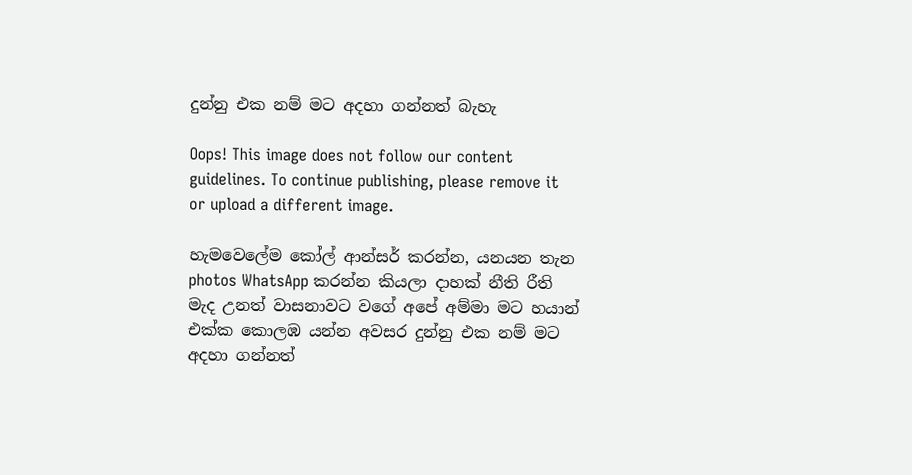දුන්නු එක නම් මට අදහා ගන්නත් බැහැ

Oops! This image does not follow our content guidelines. To continue publishing, please remove it or upload a different image.

හැමවෙලේම කෝල් ආන්සර් කරන්න, යනයන තැන photos WhatsApp කරන්න කියලා දාහක් නීති රීති මැද උනත් වාසනාවට වගේ අපේ අම්මා මට හයාන් එක්ක කොලඹ යන්න අවසර දුන්නු එක නම් මට අදහා ගන්නත්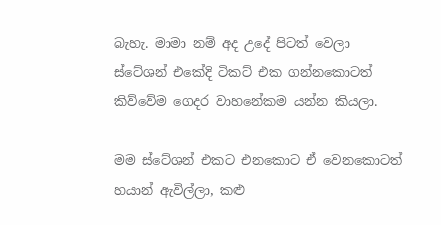බැහැ. මාමා නම් අද උදේ පිටත් වෙලා ස්ටේශන් එකේදි ටිකට් එක ගන්නකොටත් කිව්වේම ගෙදර වාහනේකම යන්න කියලා.

මම ස්ටේශන් එකට එනකොට ඒ වෙනකොටත් හයාන් ඇවිල්ලා, කළු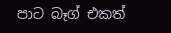පාට බෑග් එකත්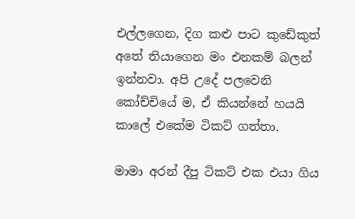එල්ලගෙන, දිග කළු පාට කුඩේකුත් අතේ තියාගෙන මං එනකම් බලන් ඉන්නවා. අපි උදේ පලවෙනි කෝච්චියේ ම, ඒ කියන්නේ හයයි කාලේ එකේම ටිකට් ගත්තා.

මාමා අරන් දීපු ටිකට් එක එයා ගිය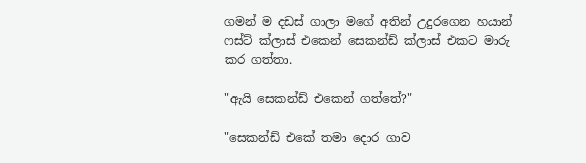ගමන් ම දඩස් ගාලා මගේ අතින් උදුරගෙන හයාන් ෆස්ට් ක්ලාස් එකෙන් සෙකන්ඩ් ක්ලාස් එකට මාරු කර ගත්තා.

"ඇයි සෙකන්ඩ් එකෙන් ගත්තේ?"

"සෙකන්ඩ් එකේ තමා දොර ගාව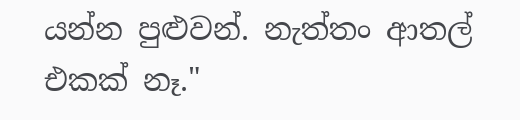යන්න පුළුවන්. නැත්තං ආතල් එකක් නෑ."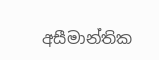අසීමාන්තික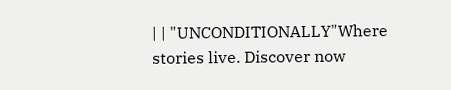| | "UNCONDITIONALLY"Where stories live. Discover now